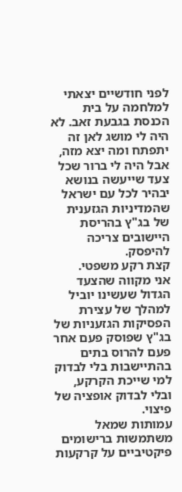לפני חודשיים יצאתי למלחמה על בית הכנסת בגבעת זאב. לא היה לי מושג לאן זה יתפתח ומה יצא מזה, אבל היה לי ברור שכל צעד שייעשה בנושא יבהיר לכל עם ישראל שהמדיניות הגזענית של בג"ץ בהריסת היישובים צריכה להיפסק.
קצת רקע משפטי.
אני מקווה שהצעד הגדול שעשינו יוביל למהלך של עצירת הפסיקות הגזעניות של בג"ץ שפוסק פעם אחר פעם להרוס בתים בהתיישבות בלי לבדוק למי שייכת הקרקע, ובלי לבדוק אופציה של פיצוי.
עמותות שמאל משתמשות ברישומים פיקטיביים על קרקעות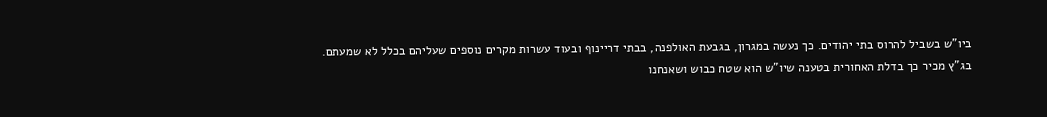ביו"ש בשביל להרוס בתי יהודים. כך נעשה במגרון, בגבעת האולפנה, בבתי דריינוף ובעוד עשרות מקרים נוספים שעליהם בכלל לא שמעתם.
בג"ץ מכיר כך בדלת האחורית בטענה שיו"ש הוא שטח כבוש ושאנחנו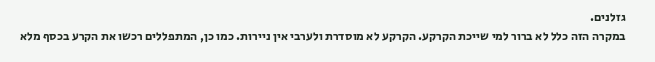גזלנים.
במקרה הזה כלל לא ברור למי שייכת הקרקע. הקרקע לא מוסדרת ולערבי אין ניירות. כמו כן, המתפללים רכשו את הקרע בכסף מלא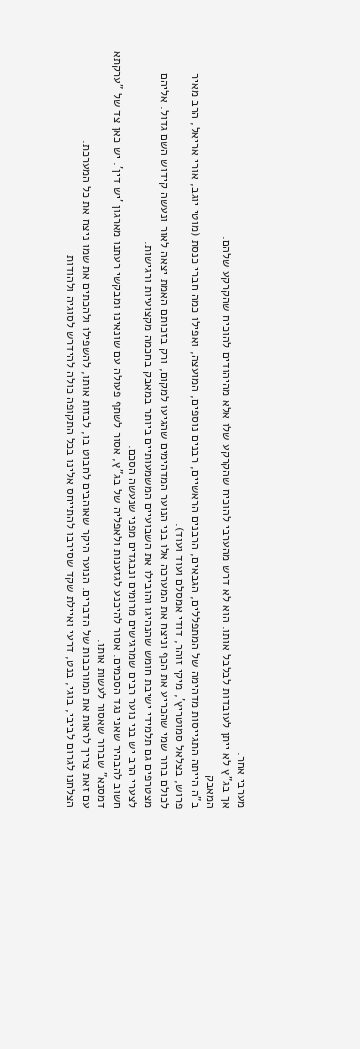מערבי אחר.
אך בג"ץ לא ייתן לעובדות לבלבל אותו. הוא לא דרש מהערבי להוכיח שהקרקע שלו אלא מהיהודים להוכיח שהקרקע שלהם.
המאבק
ב"ה הייתה התגייסות מדהימה של המתפללים, הגבאים, הרבנים הראשיים, רבנים נוספים, המועצה, ואפילו כמה חברי כנסת (מוטי יוגב, אורי אריאל, הרב מאיר פרוש, בצלאל סמוטריץ', מיקי זוהר, דודי אמסלם ועוד ועוד).
לכולם ברור שמי שהכריע את הכף וניצח את המערכה אלו בני הנוער המדהימים שהגיעו למקום, ורק בזכותם האמת יצאה לאור ונעשה קידוש השם גדול. אליהם מצטרפים גם תלמידי ישיבת חומש שהנהיגו והובילו את השבועיים המשמעותיים ביותר במאבק בחכמה מקצועיות ורגישות.
לצערי הרב יש בני נוער רבים שמרגישים מרומים ונבגדים מפני שנעשה הסכם.
חשוב להבהיר שאני נגד הסכמים. אסור להיכנע לגזענות ולאפליה של בג"ץ, אסור לשתף פעולה עם שונאינו ומבקשי רעתנו מארגון 'יש דין'. יש כאן צד של "ערקתא דמסנא" שברור שאסור לעשות אותו.
עם זאת צריך לראות את המורכבות של הדברים. הנוער היקר שאוהבים לחבוט בו, לבזות אותו, להשפילו ולהכתים את שמו ניצח את כל המערכת.
הצלחנו לגרום לביבי, בוגי, בנט, דרעי ואיילת שקד שסירבו להתייחס אלינו בכל התקופה כולה להידרש לסוגיה ולהודות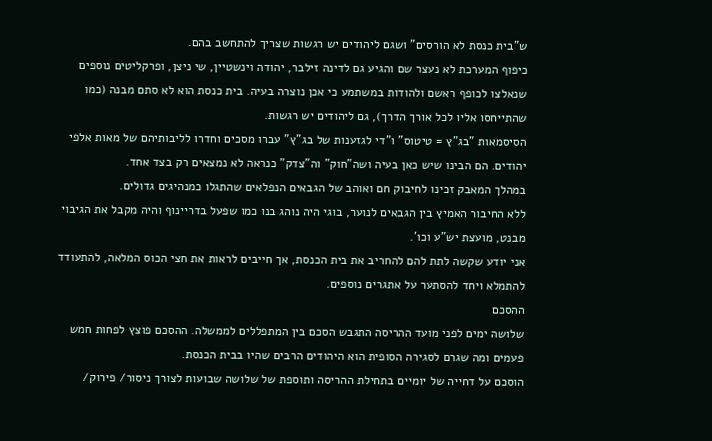ש"בית כנסת לא הורסים" ושגם ליהודים יש רגשות שצריך להתחשב בהם.
כיפוף המערכת לא נעצר שם והגיע גם לדינה זילבר, יהודה וינשטיין, שי ניצן, ופרקליטים נוספים שנאלצו לכופף ראשם ולהודות במשתמע כי אכן נוצרה בעיה. בית כנסת הוא לא סתם מבנה (כמו שהתייחסו אליו לכל אורך הדרך), גם ליהודים יש רגשות.
הסיסמאות "בג"ץ = טיטוס" ו"די לגזענות של בג"ץ" עברו מסכים וחדרו לליבותיהם של מאות אלפי יהודים. הם הבינו שיש כאן בעיה ושה"חוק" וה"צדק" כנראה לא נמצאים רק בצד אחד.
במהלך המאבק זכינו לחיבוק חם ואוהב של הגבאים הנפלאים שהתגלו כמנהיגים גדולים.
ללא החיבור האמיץ בין הגבאים לנוער, בוגי היה נוהג בנו כמו שפעל בדריינוף והיה מקבל את הגיבוי מבנט, מועצת יש"ע וכו'.
אני יודע שקשה לתת להם להחריב את בית הכנסת, אך חייבים לראות את חצי הכוס המלאה, להתעודד להתמלא ויחד להסתער על אתגרים נוספים.
ההסכם
שלושה ימים לפני מועד ההריסה התגבש הסכם בין המתפללים לממשלה. ההסכם פוצץ לפחות חמש פעמים ומה שגרם לסגירה הסופית הוא היהודים הרבים שהיו בבית הכנסת.
הוסכם על דחייה של יומיים בתחילת ההריסה ותוספת של שלושה שבועות לצורך ניסור/ פירוק/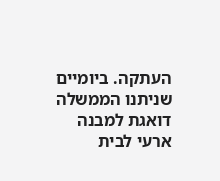העתקה. ביומיים שניתנו הממשלה דואגת למבנה ארעי לבית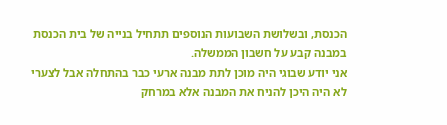הכנסת, ובשלושת השבועות הנוספים תתחיל בנייה של בית הכנסת במבנה קבע על חשבון הממשלה.
אני יודע שבוגי היה מוכן לתת מבנה ארעי כבר בהתחלה אבל לצערי לא היה היכן להניח את המבנה אלא במרחק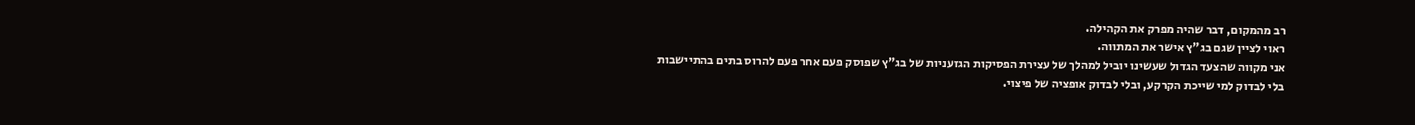רב מהמקום, דבר שהיה מפרק את הקהילה.
ראוי לציין שגם בג"ץ אישר את המתווה.
אני מקווה שהצעד הגדול שעשינו יוביל למהלך של עצירת הפסיקות הגזעניות של בג"ץ שפוסק פעם אחר פעם להרוס בתים בהתיישבות בלי לבדוק למי שייכת הקרקע, ובלי לבדוק אופציה של פיצוי.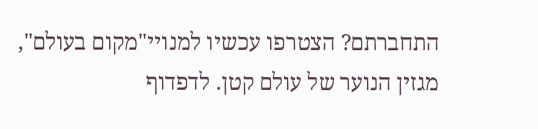התחברתם? הצטרפו עכשיו למנויי"מקום בעולם",
מגזין הנוער של עולם קטן. לדפדוף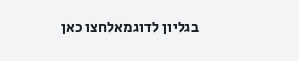בגליון לדוגמאלחצו כאן